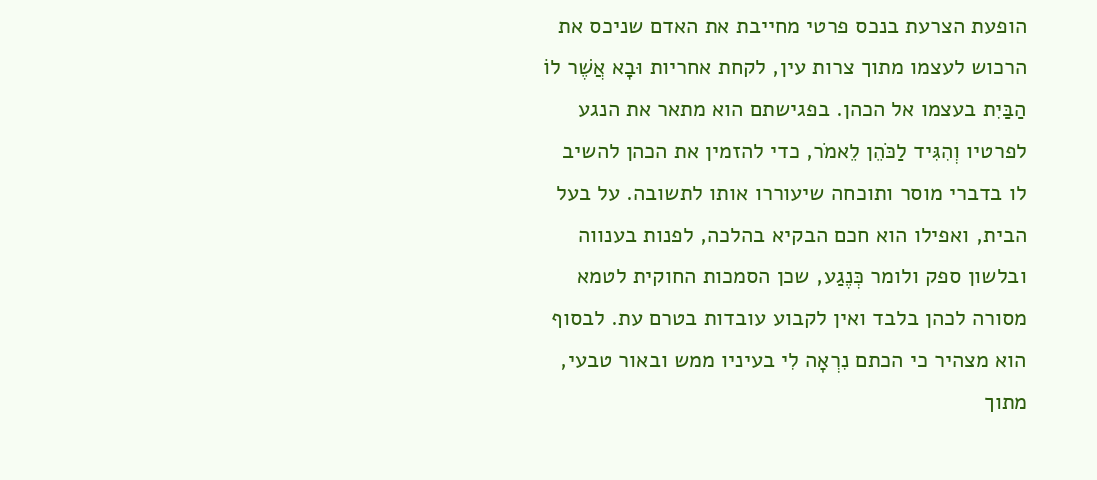הופעת הצרעת בנכס פרטי מחייבת את האדם שניכס את הרכוש לעצמו מתוך צרות עין, לקחת אחריות וּבָא אֲשֶׁר לוֹ הַבַּיִת בעצמו אל הכהן. בפגישתם הוא מתאר את הנגע לפרטיו וְהִגִּיד לַכֹּהֵן לֵאמֹר, כדי להזמין את הכהן להשיב לו בדברי מוסר ותוכחה שיעוררו אותו לתשובה. על בעל הבית, ואפילו הוא חכם הבקיא בהלכה, לפנות בענווה ובלשון ספק ולומר כְּנֶגַע, שכן הסמכות החוקית לטמא מסורה לכהן בלבד ואין לקבוע עובדות בטרם עת. לבסוף הוא מצהיר כי הכתם נִרְאָה לִי בעיניו ממש ובאור טבעי, מתוך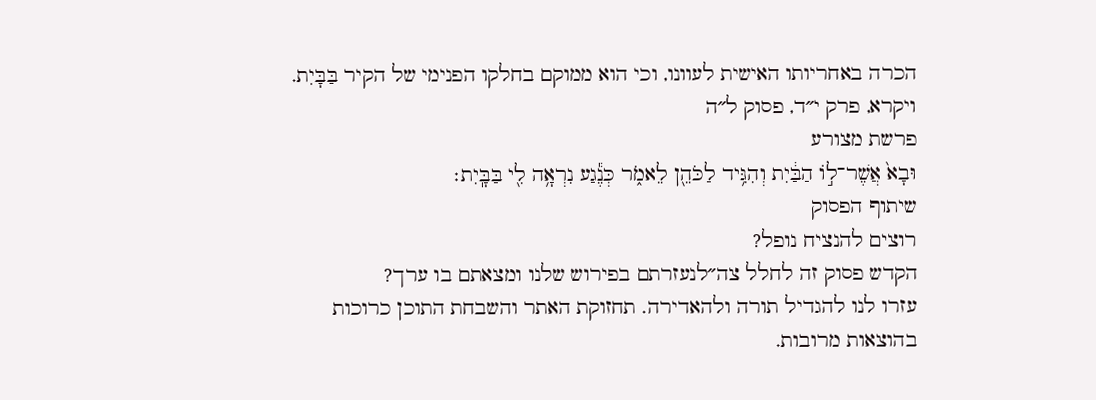הכרה באחריותו האישית לעוונו, וכי הוא ממוקם בחלקו הפנימי של הקיר בַּבָּיִת.
ויקרא, פרק י״ד, פסוק ל״ה
פרשת מצורע
וּבָא֙ אֲשֶׁר־ל֣וֹ הַבַּ֔יִת וְהִגִּ֥יד לַכֹּהֵ֖ן לֵאמֹ֑ר כְּנֶ֕גַע נִרְאָ֥ה לִ֖י בַּבָּֽיִת׃
שיתוף הפסוק
רוצים להנציח נופל?
הקדש פסוק זה לחלל צה״לנעזרתם בפירוש שלנו ומצאתם בו ערך?
עזרו לנו להגדיל תורה ולהאדירה. תחזוקת האתר והשבחת התוכן כרוכות בהוצאות מרובות.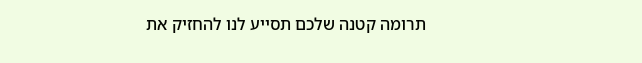תרומה קטנה שלכם תסייע לנו להחזיק את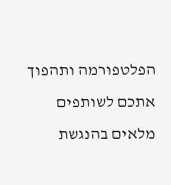הפלטפורמה ותהפוך אתכם לשותפים מלאים בהנגשת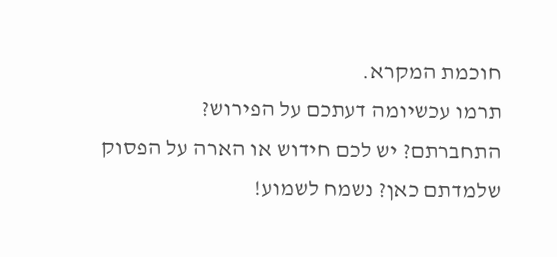חוכמת המקרא.
תרמו עכשיומה דעתכם על הפירוש?
התחברתם? יש לכם חידוש או הארה על הפסוק שלמדתם כאן? נשמח לשמוע!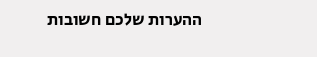ההערות שלכם חשובות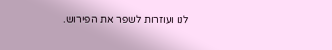לנו ועוזרות לשפר את הפירוש.